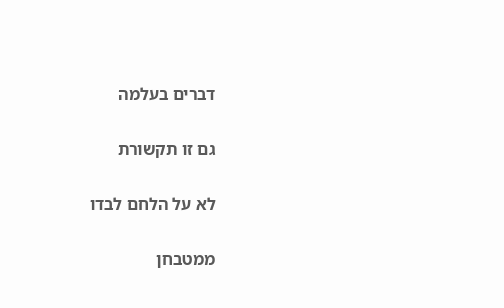דברים בעלמה

גם זו תקשורת

לא על הלחם לבדו

ממטבחן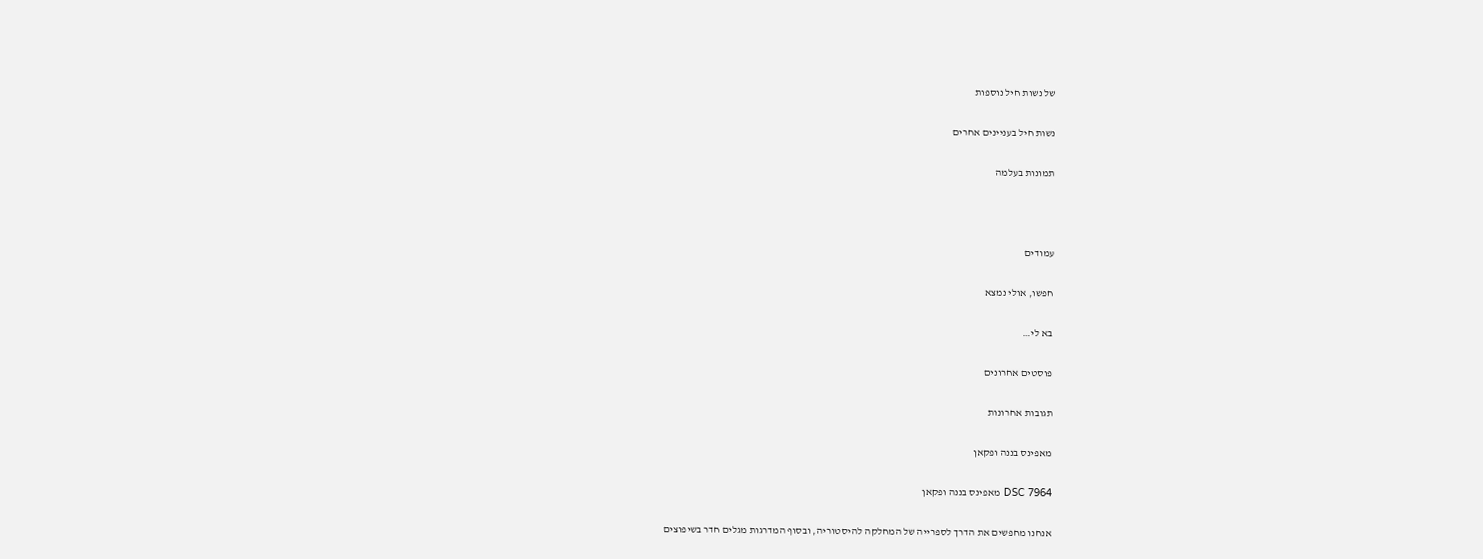של נשות חיל נוספות

נשות חיל בעניינים אחרים

תמונות בעלמה



עמודים

חפשו, אולי נמצא

בא לי…

פוסטים אחרונים

תגובות אחרונות

מאפינס בננה ופקאן

DSC 7964 מאפינס בננה ופקאן

אנחנו מחפשים את הדרך לספרייה של המחלקה להיסטוריה, ובסוף המדרגות מגלים חדר בשיפוצים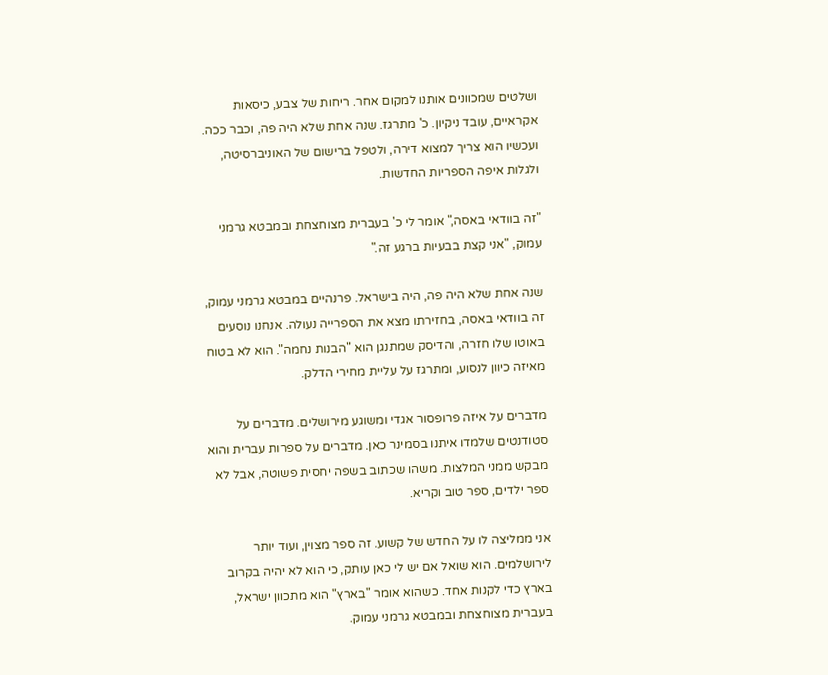ושלטים שמכוונים אותנו למקום אחר. ריחות של צבע, כיסאות אקראיים, עובד ניקיון. כ' מתרגז. שנה אחת שלא היה פה, וכבר ככה. ועכשיו הוא צריך למצוא דירה, ולטפל ברישום של האוניברסיטה, ולגלות איפה הספריות החדשות.

"זה בוודאי באסה," אומר לי כ' בעברית מצוחצחת ובמבטא גרמני עמוק, "אני קצת בבעיות ברגע זה."

שנה אחת שלא היה פה, היה בישראל. פרנהיים במבטא גרמני עמוק, זה בוודאי באסה, בחזירתו מצא את הספרייה נעולה. אנחנו נוסעים באוטו שלו חזרה, והדיסק שמתנגן הוא "הבנות נחמה". הוא לא בטוח מאיזה כיוון לנסוע, ומתרגז על עליית מחירי הדלק.

מדברים על איזה פרופסור אגדי ומשוגע מירושלים. מדברים על סטודנטים שלמדו איתנו בסמינר כאן. מדברים על ספרות עברית והוא מבקש ממני המלצות. משהו שכתוב בשפה יחסית פשוטה, אבל לא ספר ילדים, ספר טוב וקריא.

אני ממליצה לו על החדש של קשוע. זה ספר מצוין, ועוד יותר לירושלמים. הוא שואל אם יש לי כאן עותק, כי הוא לא יהיה בקרוב בארץ כדי לקנות אחד. כשהוא אומר "בארץ" הוא מתכוון ישראל, בעברית מצוחצחת ובמבטא גרמני עמוק.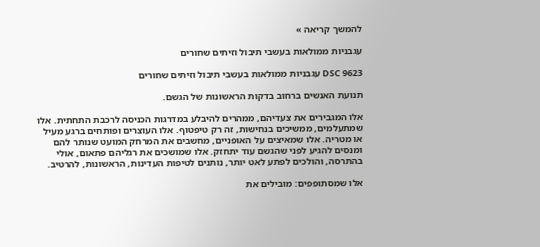להמשך קריאה »

עגבניות ממולאות בעשבי תיבול וזיתים שחורים

DSC 9623 עגבניות ממולאות בעשבי תיבול וזיתים שחורים

תנועת האנשים ברחוב בדקות הראשונות של הגשם.

אלו המגבירים את צעדיהם, ממהרים להיבלע במדרגות הכניסה לרכבת התחתית. אלו שמתעלמים, ממשיכים בנחישות, זה רק טיפטוף. אלו העוצרים ופותחים ברגע מעיל או מטריה. אלו שמאיצים על האופניים, מחשבים את המרחק המועט שנותר להם ומנסים להגיע לפני שהגשם עוד יתחזק. אלו שמושכים את רגליהם פתאום, אולי בהתרסה, והולכים לפתע לאט יותר, נותנים לטיפות העדינות, הראשונות, להרטיב.

אלו שמסתופפים: מובילים את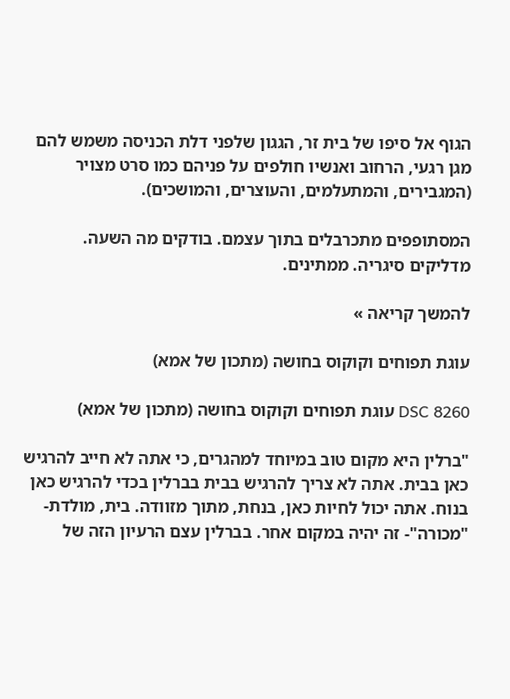הגוף אל סיפו של בית זר, הגגון שלפני דלת הכניסה משמש להם מגן רגעי, הרחוב ואנשיו חולפים על פניהם כמו סרט מצויר (המגבירים, והמתעלמים, והעוצרים, והמושכים).

המסתופפים מתכרבלים בתוך עצמם. בודקים מה השעה. מדליקים סיגריה. ממתינים.

להמשך קריאה »

עוגת תפוחים וקוקוס בחושה (מתכון של אמא)

DSC 8260 עוגת תפוחים וקוקוס בחושה (מתכון של אמא)

"ברלין היא מקום טוב במיוחד למהגרים, כי אתה לא חייב להרגיש כאן בבית. אתה לא צריך להרגיש בבית בברלין בכדי להרגיש כאן בנוח. אתה יכול לחיות כאן, בנחת, מתוך מזוודה. בית, מולדת- "מכורה"- זה יהיה במקום אחר. בברלין עצם הרעיון הזה של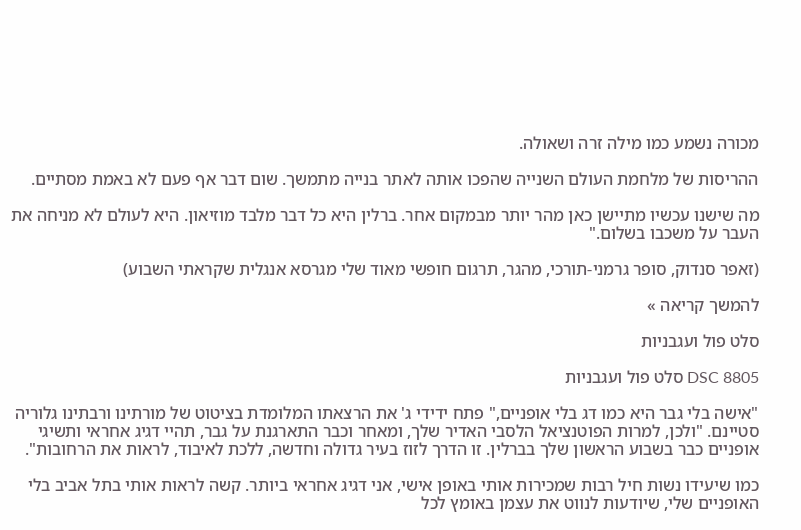מכורה נשמע כמו מילה זרה ושאולה.

ההריסות של מלחמת העולם השנייה שהפכו אותה לאתר בנייה מתמשך. שום דבר אף פעם לא באמת מסתיים.

מה שישנו עכשיו מתיישן כאן מהר יותר מבמקום אחר. ברלין היא כל דבר מלבד מוזיאון. היא לעולם לא מניחה את העבר על משכבו בשלום."

(זאפר סנדוק, סופר גרמני-תורכי, מהגר, תרגום חופשי מאוד שלי מגרסא אנגלית שקראתי השבוע)

להמשך קריאה »

סלט פול ועגבניות

DSC 8805 סלט פול ועגבניות

"אישה בלי גבר היא כמו דג בלי אופניים," פתח ידידי ג' את הרצאתו המלומדת בציטוט של מורתינו ורבתינו גלוריה סטיינם. "ולכן, למרות הפוטנציאל הלסבי האדיר שלך, ומאחר וכבר התארגנת על גבר, תהיי דגיג אחראי ותשיגי אופניים כבר בשבוע הראשון שלך בברלין. זו הדרך לזוז בעיר גדולה וחדשה, ללכת לאיבוד, לראות את הרחובות".

כמו שיעידו נשות חיל רבות שמכירות אותי באופן אישי, אני דגיג אחראי ביותר. קשה לראות אותי בתל אביב בלי האופניים שלי, שיודעות לנווט את עצמן באומץ לכל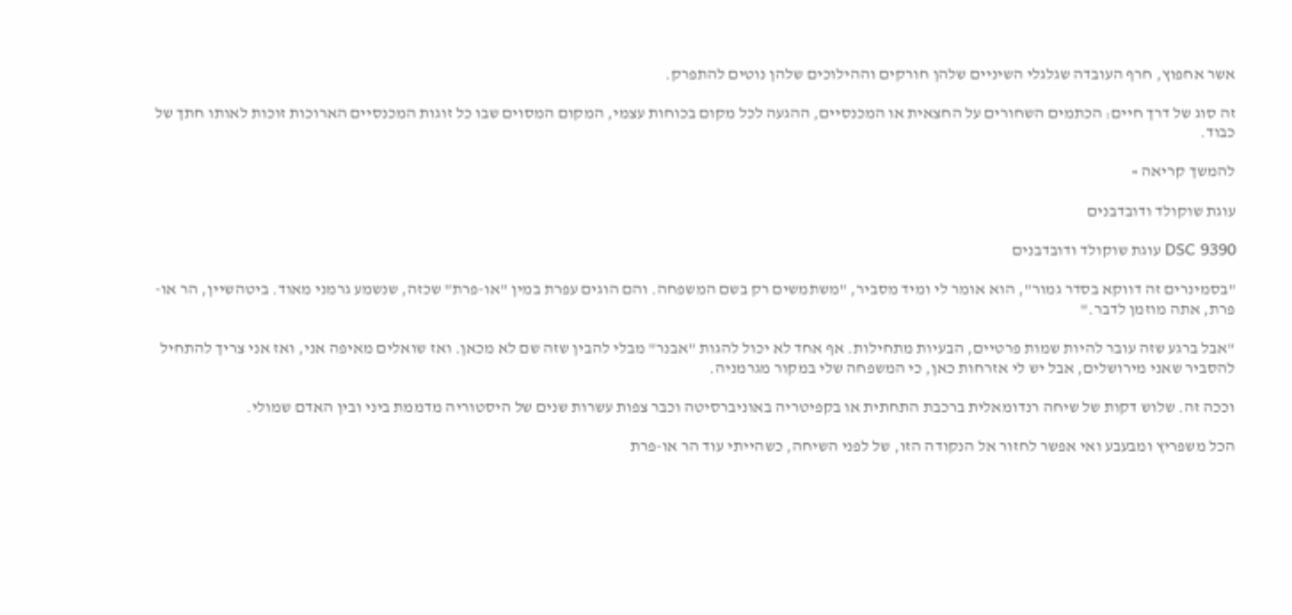אשר אחפוץ, חרף העובדה שגלגלי השיניים שלהן חורקים וההילוכים שלהן נוטים להתפרק.

זה סוג של דרך חיים: הכתמים השחורים על החצאית או המכנסיים, ההגעה לכל מקום בכוחות עצמי, המקום המסוים שבו כל זוגות המכנסיים הארוכות זוכות לאותו חתך של כבוד.

להמשך קריאה »

עוגת שוקולד ודובדבנים

DSC 9390 עוגת שוקולד ודובדבנים

"בסמינרים זה דווקא בסדר גמור", הוא אומר לי ומיד מסביר, "משתמשים רק בשם המשפחה. והם הוגים עפרת במין "או-פרת" שכזה, שנשמע גרמני מאוד. ביטהשיין, הר או-פרת, אתה מוזמן לדבר."

"אבל ברגע שזה עובר להיות שמות פרטיים, הבעיות מתחילות. אף אחד לא יכול להגות "אבנר" מבלי להבין שזה שם לא מכאן. ואז שואלים מאיפה אני, ואז אני צריך להתחיל להסביר שאני מירושלים, אבל יש לי אזרחות כאן, כי המשפחה שלי במקור מגרמניה.

וככה זה. שלוש דקות של שיחה רנדומאלית ברכבת התחתית או בקפיטריה באוניברסיטה וכבר צפות עשרות שנים של היסטוריה מדממת ביני ובין האדם שמולי.

הכל משפריץ ומבעבע ואי אפשר לחזור אל הנקודה הזו, של לפני השיחה, כשהייתי עוד הר או-פרת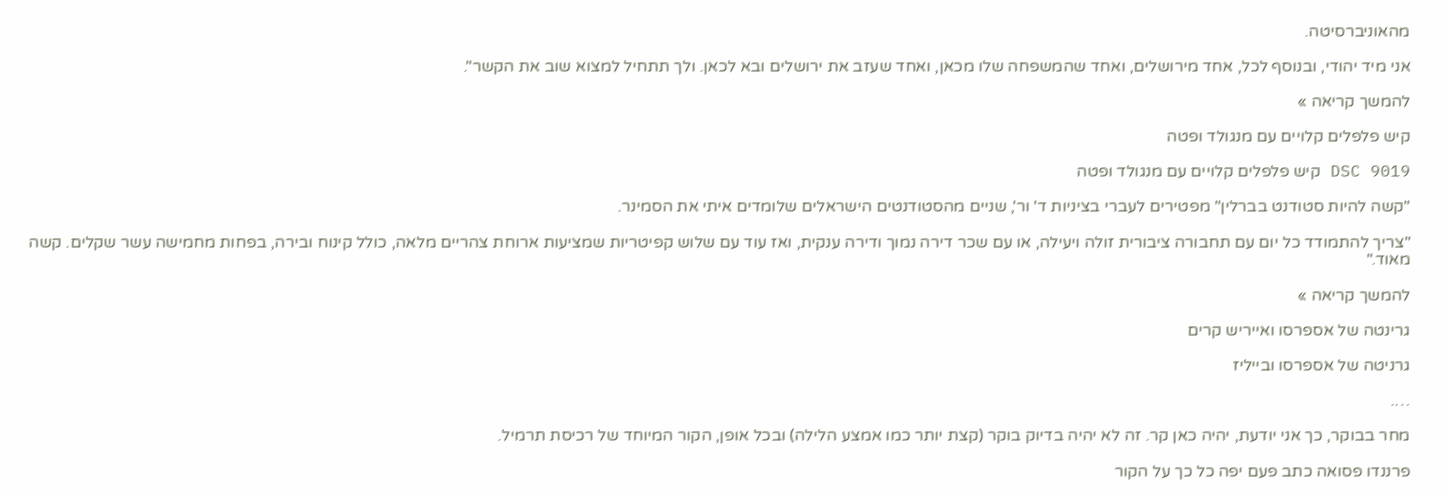מהאוניברסיטה.

אני מיד יהודי, ובנוסף לכל, אחד מירושלים, ואחד שהמשפחה שלו מכאן, ואחד שעזב את ירושלים ובא לכאן. ולך תתחיל למצוא שוב את הקשר".

להמשך קריאה »

קיש פלפלים קלויים עם מנגולד ופטה

DSC 9019 קיש פלפלים קלויים עם מנגולד ופטה

"קשה להיות סטודנט בברלין" מפטירים לעברי בציניות ד' ור', שניים מהסטודנטים הישראלים שלומדים איתי את הסמינר.

"צריך להתמודד כל יום עם תחבורה ציבורית זולה ויעילה, או עם שכר דירה נמוך ודירה ענקית, ואז עוד עם שלוש קפיטריות שמציעות ארוחת צהריים מלאה, כולל קינוח ובירה, בפחות מחמישה עשר שקלים. קשה מאוד."

להמשך קריאה »

גרינטה של אספרסו ואייריש קרים

גרניטה של אספרסו ובייליז

….

מחר בבוקר, כך אני יודעת, יהיה כאן קר. זה לא יהיה בדיוק בוקר (קצת יותר כמו אמצע הלילה) ובכל אופן, הקור המיוחד של רכיסת תרמיל.

פרננדו פסואה כתב פעם יפה כל כך על הקור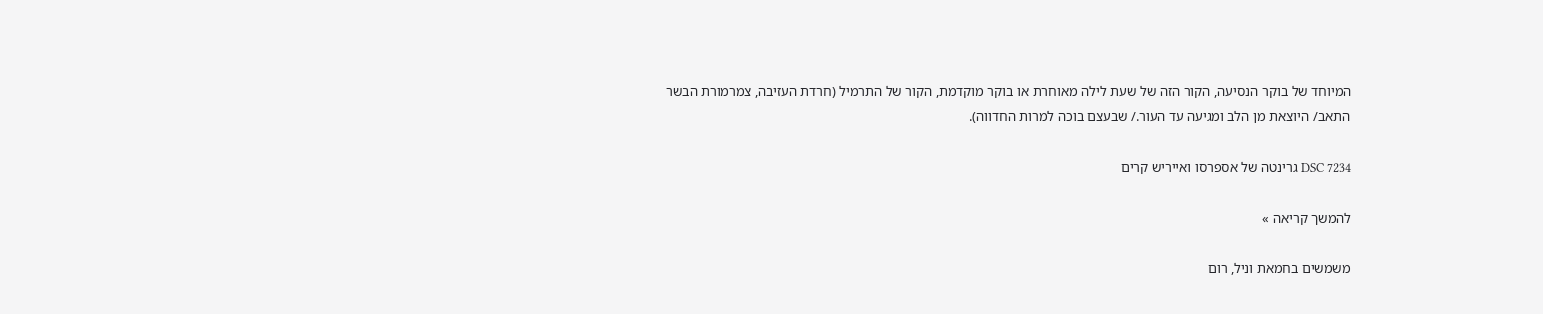המיוחד של בוקר הנסיעה, הקור הזה של שעת לילה מאוחרת או בוקר מוקדמת, הקור של התרמיל (חרדת העזיבה, צמרמורת הבשר התאב/ היוצאת מן הלב ומגיעה עד העור./ שבעצם בוכה למרות החדווה).

DSC 7234 גרינטה של אספרסו ואייריש קרים

להמשך קריאה »

משמשים בחמאת וניל, רום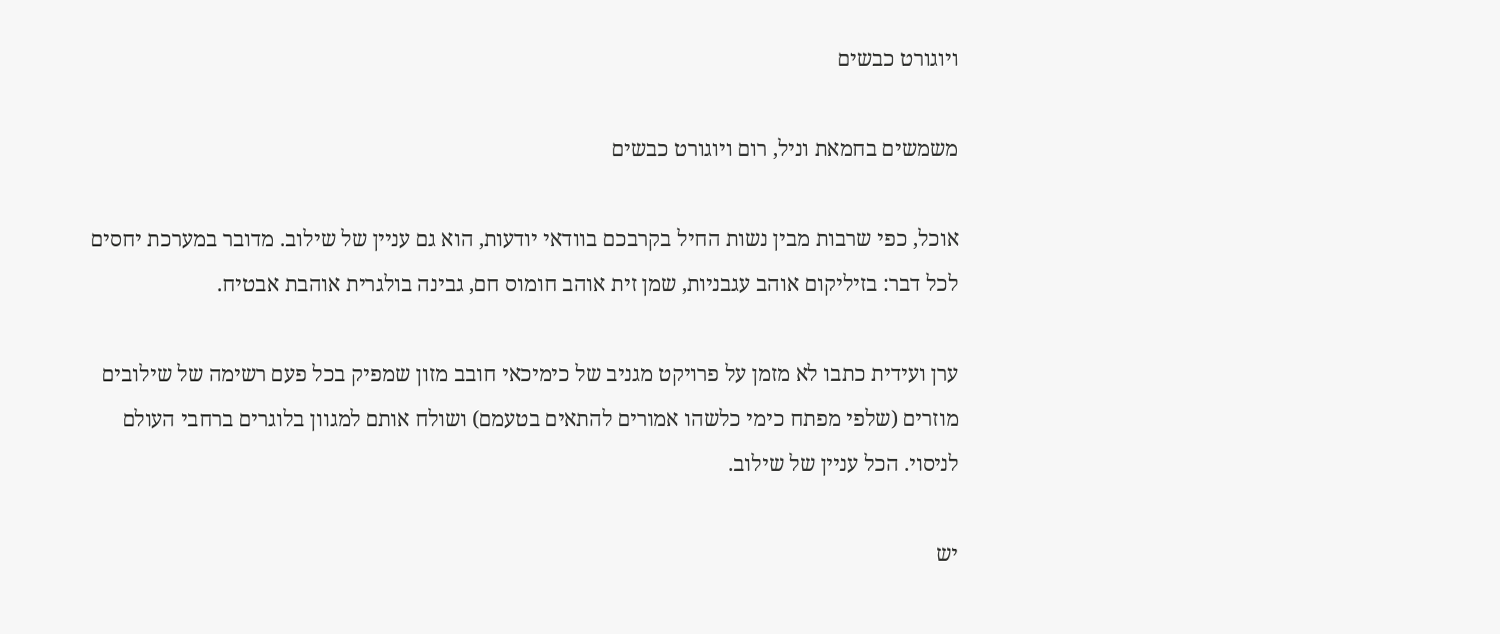ויוגורט כבשים

משמשים בחמאת וניל, רום ויוגורט כבשים

אוכל, כפי שרבות מבין נשות החיל בקרבכם בוודאי יודעות, הוא גם עניין של שילוב. מדובר במערכת יחסים לכל דבר: בזיליקום אוהב עגבניות, שמן זית אוהב חומוס חם, גבינה בולגרית אוהבת אבטיח.

ערן ועידית כתבו לא מזמן על פרויקט מגניב של כימיכאי חובב מזון שמפיק בכל פעם רשימה של שילובים מוזרים (שלפי מפתח כימי כלשהו אמורים להתאים בטעמם) ושולח אותם למגוון בלוגרים ברחבי העולם לניסוי. הכל עניין של שילוב.

יש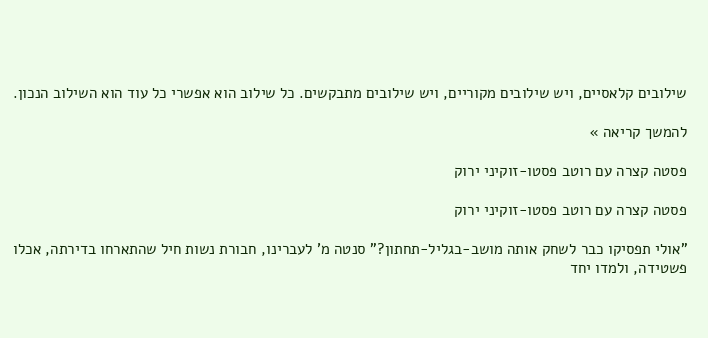שילובים קלאסיים, ויש שילובים מקוריים, ויש שילובים מתבקשים. כל שילוב הוא אפשרי כל עוד הוא השילוב הנכון.

להמשך קריאה »

פסטה קצרה עם רוטב פסטו-זוקיני ירוק

פסטה קצרה עם רוטב פסטו-זוקיני ירוק

"אולי תפסיקו כבר לשחק אותה מושב-בגליל-תחתון?" סנטה מ' לעברינו, חבורת נשות חיל שהתארחו בדירתה, אכלו פשטידה, ולמדו יחד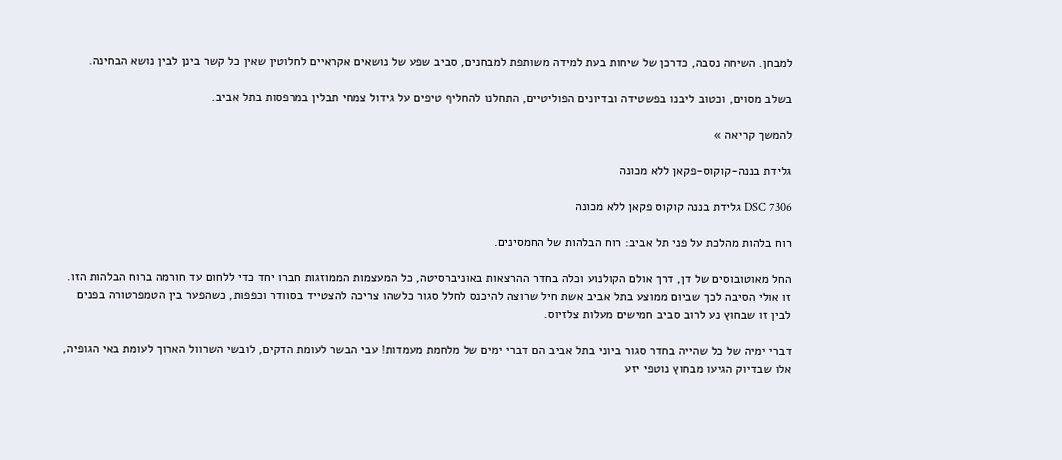למבחן. השיחה נסבה, כדרכן של שיחות בעת למידה משותפת למבחנים, סביב שפע של נושאים אקראיים לחלוטין שאין כל קשר בינן לבין נושא הבחינה.

בשלב מסוים, וכטוב ליבנו בפשטידה ובדיונים הפוליטיים, התחלנו להחליף טיפים על גידול צמחי תבלין במרפסות בתל אביב.

להמשך קריאה »

גלידת בננה-קוקוס-פקאן ללא מכונה

DSC 7306 גלידת בננה קוקוס פקאן ללא מכונה

רוח בלהות מהלכת על פני תל אביב: רוח הבלהות של החמסינים.

החל מאוטובוסים של דן, דרך אולם הקולנוע וכלה בחדר ההרצאות באוניברסיטה, כל המעצמות הממוזגות חברו יחד כדי ללחום עד חורמה ברוח הבלהות הזו. זו אולי הסיבה לכך שביום ממוצע בתל אביב אשת חיל שרוצה להיכנס לחלל סגור כלשהו צריכה להצטייד בסוודר וכפפות, כשהפער בין הטמפרטורה בפנים לבין זו שבחוץ נע לרוב סביב חמישים מעלות צלזיוס.

דברי ימיה של כל שהייה בחדר סגור ביוני בתל אביב הם דברי ימים של מלחמת מעמדות! עבי הבשר לעומת הדקים, לובשי השרוול הארוך לעומת באי הגופיה, אלו שבדיוק הגיעו מבחוץ נוטפי יזע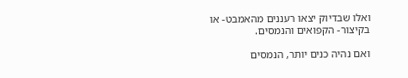ואלו שבדיוק יצאו רעננים מהאמבט- או בקיצור- הקפואים והנמסים.

ואם נהיה כנים יותר, הנמסים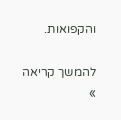והקפואות.

להמשך קריאה »